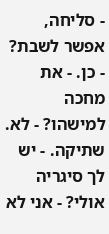- סליחה, אפשר לשבת? - כן. - את מחכה למישהו? - לא. שתיקה. - יש לך סיגריה אולי? - אני לא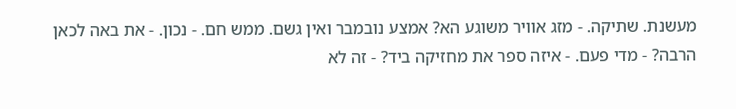מעשנת. שתיקה. - מזג אוויר משוגע הא? אמצע נובמבר ואין גשם. ממש חם. - נכון. - את באה לכאן הרבה? - מדי פעם. - איזה ספר את מחזיקה ביד? - זה לא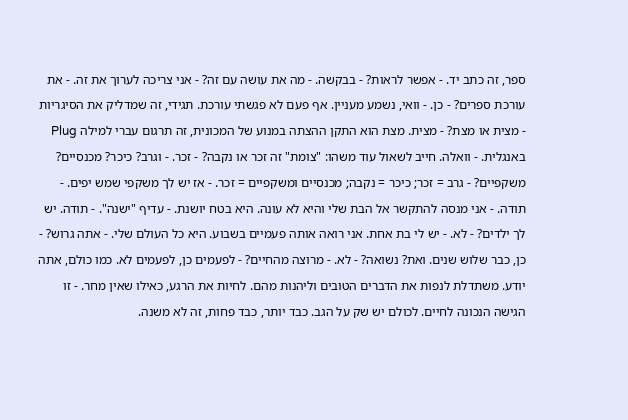ספר, זה כתב יד. - אפשר לראות? - בבקשה. - מה את עושה עם זה? - אני צריכה לערוך את זה. - את עורכת ספרים? - כן. - וואי, נשמע מעניין. אף פעם לא פגשתי עורכת. תגידי, זה שמדליק את הסיגריות - מצית או מצת? - מצית. מצת הוא התקן ההצתה במנוע של המכונית, זה תרגום עברי למילה Plug באנגלית. - וואלה. חייב לשאול עוד משהו: "צומת" זה זכר או נקבה? - זכר. - וגרב? כיכר? מכנסיים? משקפיים? - גרב = זכר; כיכר = נקבה; מכנסיים ומשקפיים = זכר. - אז יש לך משקפי שמש יפים. - תודה. - אני מנסה להתקשר אל הבת שלי והיא לא עונה. היא בטח יושנת. - עדיף "ישנה". - תודה. יש לך ילדים? - לא. - יש לי בת אחת. אני רואה אותה פעמיים בשבוע. היא כל העולם שלי. - אתה גרוש? - כן, כבר שלוש שנים. ואת? נשואה? - לא. - מרוצה מהחיים? - לפעמים כן, לפעמים לא. כמו כולם, אתה יודע. משתדלת לנפות את הדברים הטובים וליהנות מהם. לחיות את הרגע, כאילו שאין מחר. - זו הגישה הנכונה לחיים. לכולם יש שק על הגב. כבד יותר, כבד פחות, זה לא משנה.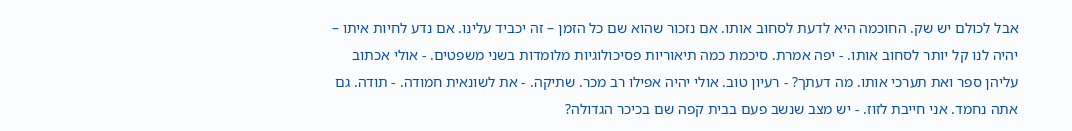אבל לכולם יש שק. החוכמה היא לדעת לסחוב אותו. אם נזכור שהוא שם כל הזמן – זה יכביד עלינו. אם נדע לחיות איתו – יהיה לנו קל יותר לסחוב אותו. - יפה אמרת. סיכמת כמה תיאוריות פסיכולוגיות מלומדות בשני משפטים. - אולי אכתוב עליהן ספר ואת תערכי אותו. מה דעתך? - רעיון טוב. אולי יהיה אפילו רב מכר. שתיקה. - את לשונאית חמודה. - תודה. גם אתה נחמד. אני חייבת לזוז. - יש מצב שנשב פעם בבית קפה שם בכיכר הגדולה?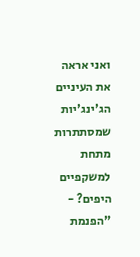ואני אראה את העיניים הג'ינג'יות שמסתתרות מתחת למשקפיים היפים? - "הפנמת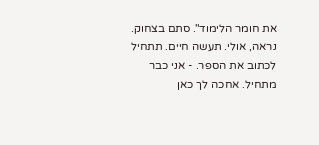את חומר הלימוד". סתם בצחוק. נראה, אולי. תעשה חיים. תתחיל לכתוב את הספר. - אני כבר מתחיל. אחכה לך כאן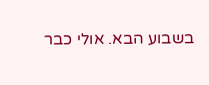בשבוע הבא. אולי כבר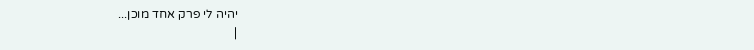יהיה לי פרק אחד מוכן...
|